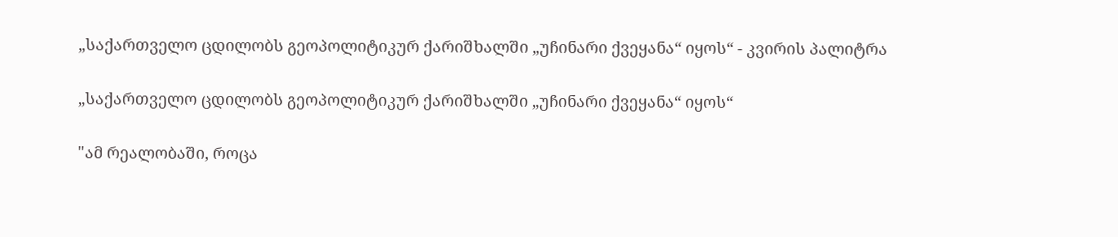„საქართველო ცდილობს გეოპოლიტიკურ ქარიშხალში „უჩინარი ქვეყანა“ იყოს“ - კვირის პალიტრა

„საქართველო ცდილობს გეოპოლიტიკურ ქარიშხალში „უჩინარი ქვეყანა“ იყოს“

"ამ რეალობაში, როცა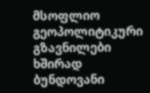მსოფლიო გეოპოლიტიკური გზავნილები ხშირად ბუნდოვანი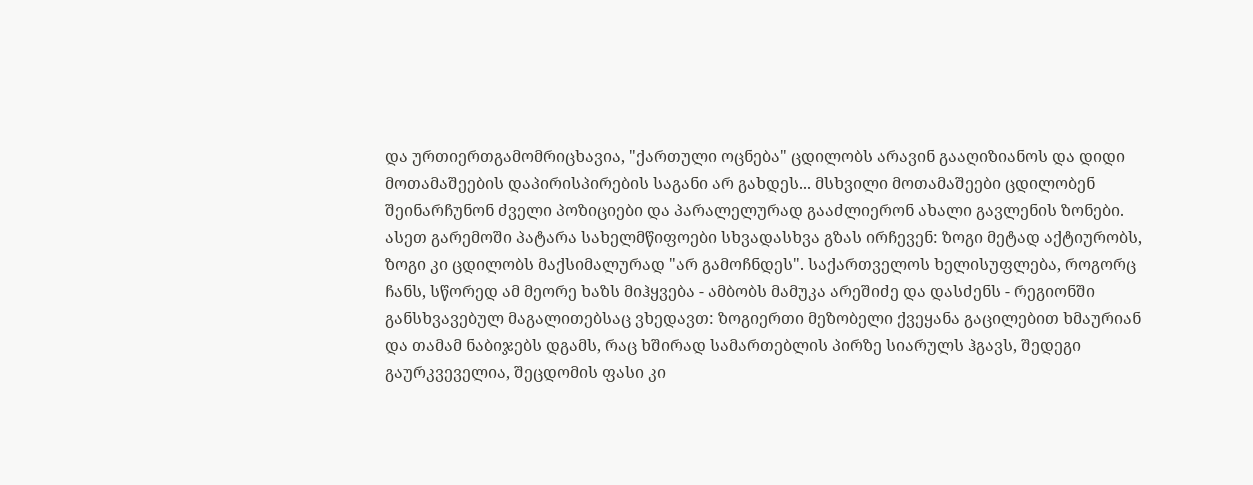და ურთიერთგამომრიცხავია, "ქართული ოცნება" ცდილობს არავინ გააღიზიანოს და დიდი მოთამაშეების დაპირისპირების საგანი არ გახდეს... მსხვილი მოთამაშეები ცდილობენ შეინარჩუნონ ძველი პოზიციები და პარალელურად გააძლიერონ ახალი გავლენის ზონები. ასეთ გარემოში პატარა სახელმწიფოები სხვადასხვა გზას ირჩევენ: ზოგი მეტად აქტიურობს, ზოგი კი ცდილობს მაქსიმალურად "არ გამოჩნდეს". საქართველოს ხელისუფლება, როგორც ჩანს, სწორედ ამ მეორე ხაზს მიჰყვება - ამბობს მამუკა არეშიძე და დასძენს - რეგიონში განსხვავებულ მაგალითებსაც ვხედავთ: ზოგიერთი მეზობელი ქვეყანა გაცილებით ხმაურიან და თამამ ნაბიჯებს დგამს, რაც ხშირად სამართებლის პირზე სიარულს ჰგავს, შედეგი გაურკვეველია, შეცდომის ფასი კი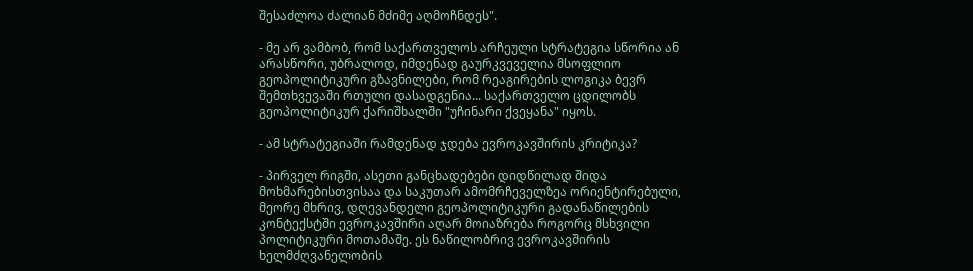შესაძლოა ძალიან მძიმე აღმოჩნდეს".

- მე არ ვამბობ, რომ საქართველოს არჩეული სტრატეგია სწორია ან არასწორი, უბრალოდ, იმდენად გაურკვეველია მსოფლიო გეოპოლიტიკური გზავნილები, რომ რეაგირების ლოგიკა ბევრ შემთხვევაში რთული დასადგენია... საქართველო ცდილობს გეოპოლიტიკურ ქარიშხალში "უჩინარი ქვეყანა" იყოს.

- ამ სტრატეგიაში რამდენად ჯდება ევროკავშირის კრიტიკა?

- პირველ რიგში, ასეთი განცხადებები დიდწილად შიდა მოხმარებისთვისაა და საკუთარ ამომრჩეველზეა ორიენტირებული, მეორე მხრივ, დღევანდელი გეოპოლიტიკური გადანაწილების კონტექსტში ევროკავშირი აღარ მოიაზრება როგორც მსხვილი პოლიტიკური მოთამაშე. ეს ნაწილობრივ ევროკავშირის ხელმძღვანელობის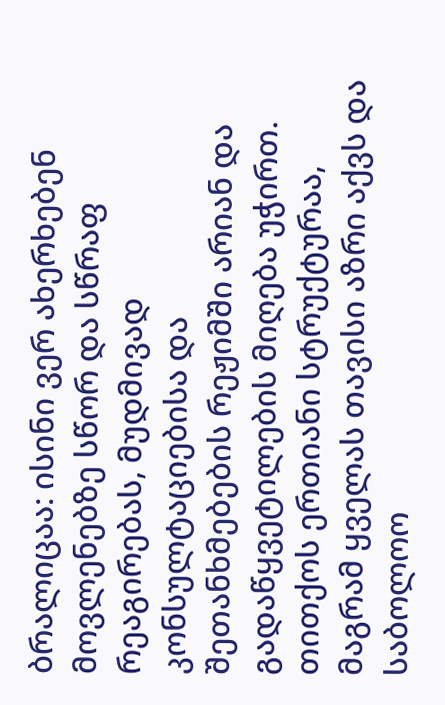ბრალიცაა: ისინი ვერ ახერხებენ მოვლენებზე სწორ და სწრაფ რეაგირებას, მუდმივად კონსულტაციებისა და შეთანხმებების რეჟიმში არიან და გადაწყვეტილების მიღება უჭირთ. თითქოს ერთიანი სტრუქტურაა, მაგრამ ყველას თავისი აზრი აქვს და საბოლოო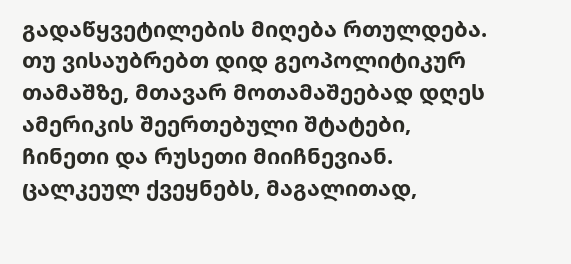გადაწყვეტილების მიღება რთულდება. თუ ვისაუბრებთ დიდ გეოპოლიტიკურ თამაშზე, მთავარ მოთამაშეებად დღეს ამერიკის შეერთებული შტატები, ჩინეთი და რუსეთი მიიჩნევიან. ცალკეულ ქვეყნებს, მაგალითად,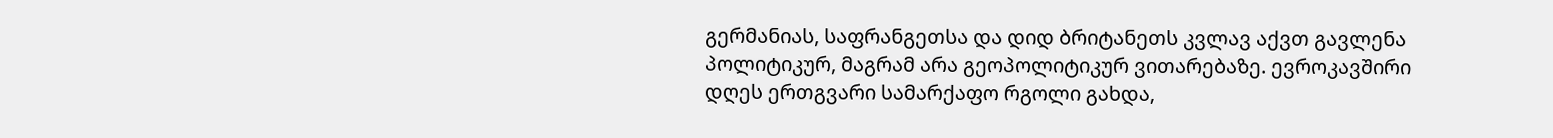გერმანიას, საფრანგეთსა და დიდ ბრიტანეთს კვლავ აქვთ გავლენა პოლიტიკურ, მაგრამ არა გეოპოლიტიკურ ვითარებაზე. ევროკავშირი დღეს ერთგვარი სამარქაფო რგოლი გახდა,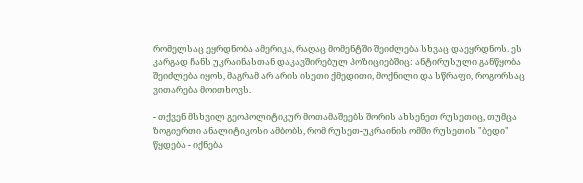რომელსაც ეყრდნობა ამერიკა, რაღაც მომენტში შეიძლება სხვაც დაეყრდნოს. ეს კარგად ჩანს უკრაინასთან დაკავშირებულ პოზიციებშიც: ანტირუსული განწყობა შეიძლება იყოს, მაგრამ არ არის ისეთი ქმედითი, მოქნილი და სწრაფი, როგორსაც ვითარება მოითხოვს.

- თქვენ მსხვილ გეოპოლიტიკურ მოთამაშეებს შორის ახსენეთ რუსეთიც, თუმცა ზოგიერთი ანალიტიკოსი ამბობს, რომ რუსეთ-უკრაინის ომში რუსეთის "ბედი" წყდება - იქნება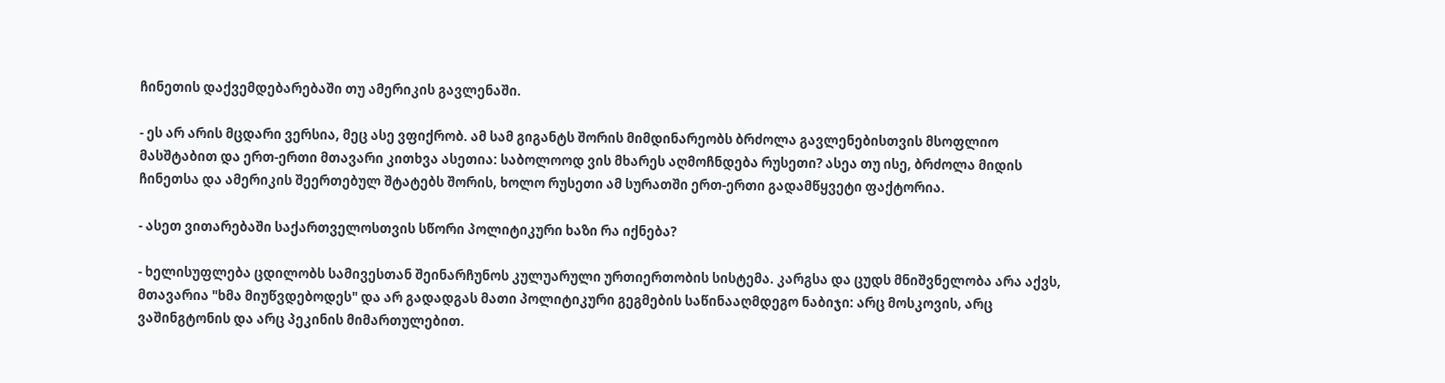ჩინეთის დაქვემდებარებაში თუ ამერიკის გავლენაში.

- ეს არ არის მცდარი ვერსია, მეც ასე ვფიქრობ. ამ სამ გიგანტს შორის მიმდინარეობს ბრძოლა გავლენებისთვის მსოფლიო მასშტაბით და ერთ-ერთი მთავარი კითხვა ასეთია: საბოლოოდ ვის მხარეს აღმოჩნდება რუსეთი? ასეა თუ ისე, ბრძოლა მიდის ჩინეთსა და ამერიკის შეერთებულ შტატებს შორის, ხოლო რუსეთი ამ სურათში ერთ-ერთი გადამწყვეტი ფაქტორია.

- ასეთ ვითარებაში საქართველოსთვის სწორი პოლიტიკური ხაზი რა იქნება?

- ხელისუფლება ცდილობს სამივესთან შეინარჩუნოს კულუარული ურთიერთობის სისტემა. კარგსა და ცუდს მნიშვნელობა არა აქვს, მთავარია "ხმა მიუწვდებოდეს" და არ გადადგას მათი პოლიტიკური გეგმების საწინააღმდეგო ნაბიჯი: არც მოსკოვის, არც ვაშინგტონის და არც პეკინის მიმართულებით.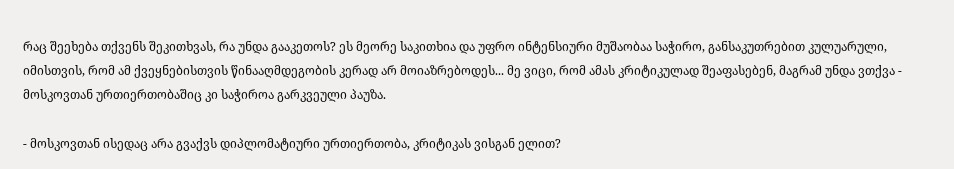რაც შეეხება თქვენს შეკითხვას, რა უნდა გააკეთოს? ეს მეორე საკითხია და უფრო ინტენსიური მუშაობაა საჭირო, განსაკუთრებით კულუარული, იმისთვის, რომ ამ ქვეყნებისთვის წინააღმდეგობის კერად არ მოიაზრებოდეს... მე ვიცი, რომ ამას კრიტიკულად შეაფასებენ, მაგრამ უნდა ვთქვა - მოსკოვთან ურთიერთობაშიც კი საჭიროა გარკვეული პაუზა.

- მოსკოვთან ისედაც არა გვაქვს დიპლომატიური ურთიერთობა, კრიტიკას ვისგან ელით?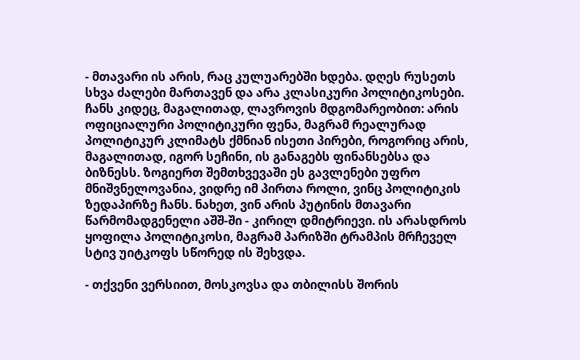- მთავარი ის არის, რაც კულუარებში ხდება. დღეს რუსეთს სხვა ძალები მართავენ და არა კლასიკური პოლიტიკოსები. ჩანს კიდეც, მაგალითად, ლავროვის მდგომარეობით: არის ოფიციალური პოლიტიკური ფენა, მაგრამ რეალურად პოლიტიკურ კლიმატს ქმნიან ისეთი პირები, როგორიც არის, მაგალითად, იგორ სეჩინი, ის განაგებს ფინანსებსა და ბიზნესს. ზოგიერთ შემთხვევაში ეს გავლენები უფრო მნიშვნელოვანია, ვიდრე იმ პირთა როლი, ვინც პოლიტიკის ზედაპირზე ჩანს. ნახეთ, ვინ არის პუტინის მთავარი წარმომადგენელი აშშ-ში - კირილ დმიტრიევი. ის არასდროს ყოფილა პოლიტიკოსი, მაგრამ პარიზში ტრამპის მრჩეველ სტივ უიტკოფს სწორედ ის შეხვდა.

- თქვენი ვერსიით, მოსკოვსა და თბილისს შორის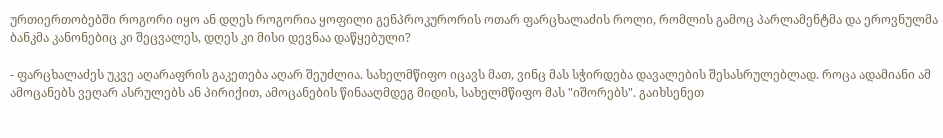ურთიერთობებში როგორი იყო ან დღეს როგორია ყოფილი გენპროკურორის ოთარ ფარცხალაძის როლი, რომლის გამოც პარლამენტმა და ეროვნულმა ბანკმა კანონებიც კი შეცვალეს, დღეს კი მისი დევნაა დაწყებული?

- ფარცხალაძეს უკვე აღარაფრის გაკეთება აღარ შეუძლია. სახელმწიფო იცავს მათ, ვინც მას სჭირდება დავალების შესასრულებლად. როცა ადამიანი ამ ამოცანებს ვეღარ ასრულებს ან პირიქით, ამოცანების წინააღმდეგ მიდის, სახელმწიფო მას "იშორებს". გაიხსენეთ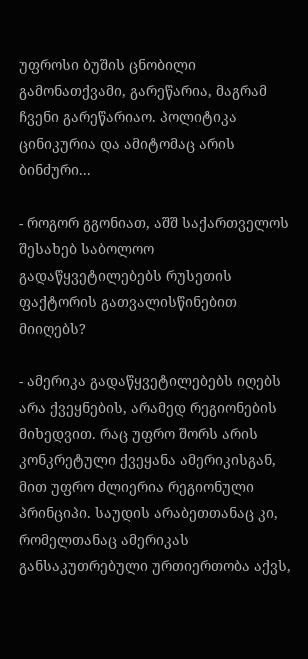უფროსი ბუშის ცნობილი გამონათქვამი, გარეწარია, მაგრამ ჩვენი გარეწარიაო. პოლიტიკა ცინიკურია და ამიტომაც არის ბინძური...

- როგორ გგონიათ, აშშ საქართველოს შესახებ საბოლოო გადაწყვეტილებებს რუსეთის ფაქტორის გათვალისწინებით მიიღებს?

- ამერიკა გადაწყვეტილებებს იღებს არა ქვეყნების, არამედ რეგიონების მიხედვით. რაც უფრო შორს არის კონკრეტული ქვეყანა ამერიკისგან, მით უფრო ძლიერია რეგიონული პრინციპი. საუდის არაბეთთანაც კი, რომელთანაც ამერიკას განსაკუთრებული ურთიერთობა აქვს,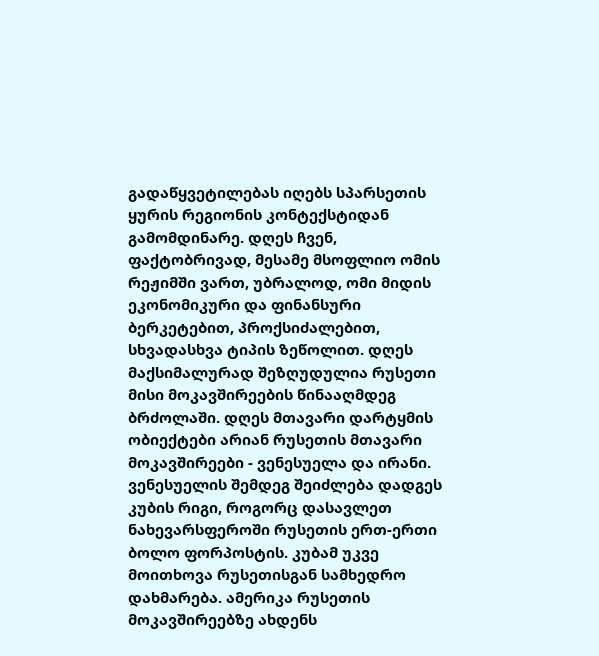გადაწყვეტილებას იღებს სპარსეთის ყურის რეგიონის კონტექსტიდან გამომდინარე. დღეს ჩვენ, ფაქტობრივად, მესამე მსოფლიო ომის რეჟიმში ვართ, უბრალოდ, ომი მიდის ეკონომიკური და ფინანსური ბერკეტებით, პროქსიძალებით, სხვადასხვა ტიპის ზეწოლით. დღეს მაქსიმალურად შეზღუდულია რუსეთი მისი მოკავშირეების წინააღმდეგ ბრძოლაში. დღეს მთავარი დარტყმის ობიექტები არიან რუსეთის მთავარი მოკავშირეები - ვენესუელა და ირანი. ვენესუელის შემდეგ შეიძლება დადგეს კუბის რიგი, როგორც დასავლეთ ნახევარსფეროში რუსეთის ერთ-ერთი ბოლო ფორპოსტის. კუბამ უკვე მოითხოვა რუსეთისგან სამხედრო დახმარება. ამერიკა რუსეთის მოკავშირეებზე ახდენს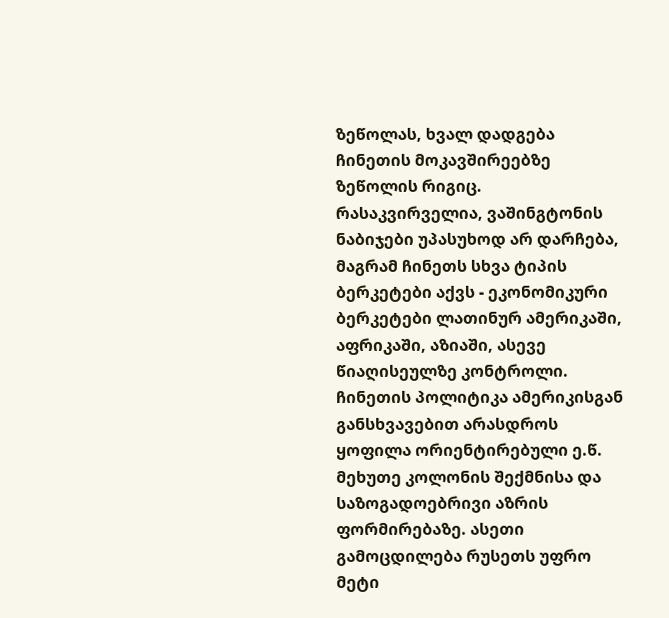ზეწოლას, ხვალ დადგება ჩინეთის მოკავშირეებზე ზეწოლის რიგიც. რასაკვირველია, ვაშინგტონის ნაბიჯები უპასუხოდ არ დარჩება, მაგრამ ჩინეთს სხვა ტიპის ბერკეტები აქვს - ეკონომიკური ბერკეტები ლათინურ ამერიკაში, აფრიკაში, აზიაში, ასევე წიაღისეულზე კონტროლი. ჩინეთის პოლიტიკა ამერიკისგან განსხვავებით არასდროს ყოფილა ორიენტირებული ე.წ. მეხუთე კოლონის შექმნისა და საზოგადოებრივი აზრის ფორმირებაზე. ასეთი გამოცდილება რუსეთს უფრო მეტი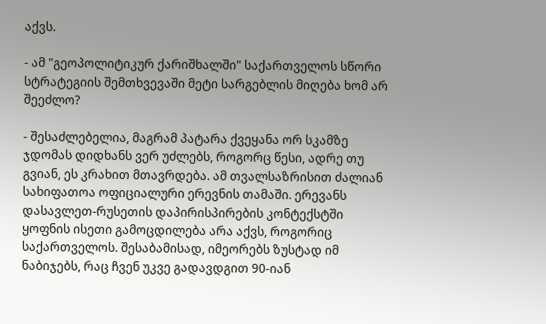აქვს.

- ამ "გეოპოლიტიკურ ქარიშხალში" საქართველოს სწორი სტრატეგიის შემთხვევაში მეტი სარგებლის მიღება ხომ არ შეეძლო?

- შესაძლებელია, მაგრამ პატარა ქვეყანა ორ სკამზე ჯდომას დიდხანს ვერ უძლებს, როგორც წესი, ადრე თუ გვიან, ეს კრახით მთავრდება. ამ თვალსაზრისით ძალიან სახიფათოა ოფიციალური ერევნის თამაში. ერევანს დასავლეთ-რუსეთის დაპირისპირების კონტექსტში ყოფნის ისეთი გამოცდილება არა აქვს, როგორიც საქართველოს. შესაბამისად, იმეორებს ზუსტად იმ ნაბიჯებს, რაც ჩვენ უკვე გადავდგით 90-იან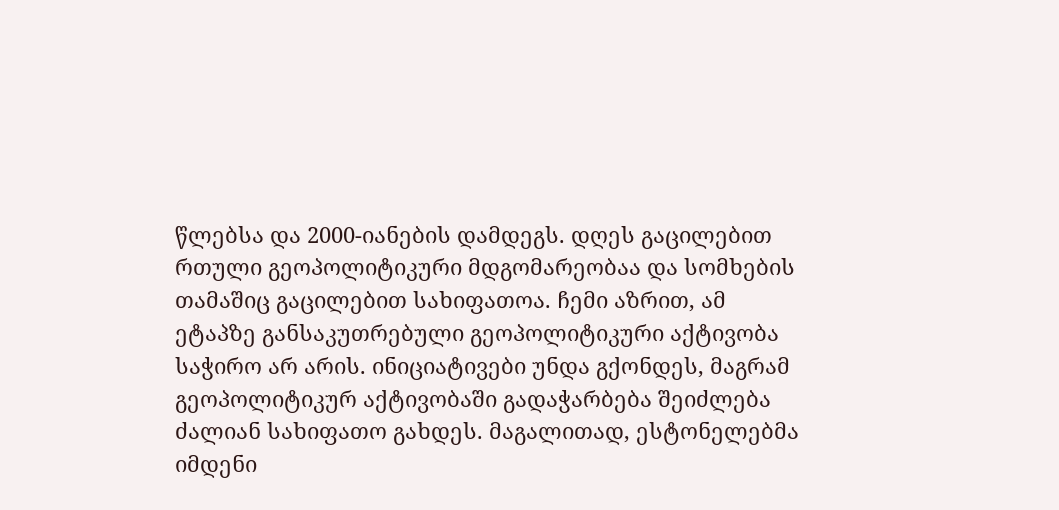წლებსა და 2000-იანების დამდეგს. დღეს გაცილებით რთული გეოპოლიტიკური მდგომარეობაა და სომხების თამაშიც გაცილებით სახიფათოა. ჩემი აზრით, ამ ეტაპზე განსაკუთრებული გეოპოლიტიკური აქტივობა საჭირო არ არის. ინიციატივები უნდა გქონდეს, მაგრამ გეოპოლიტიკურ აქტივობაში გადაჭარბება შეიძლება ძალიან სახიფათო გახდეს. მაგალითად, ესტონელებმა იმდენი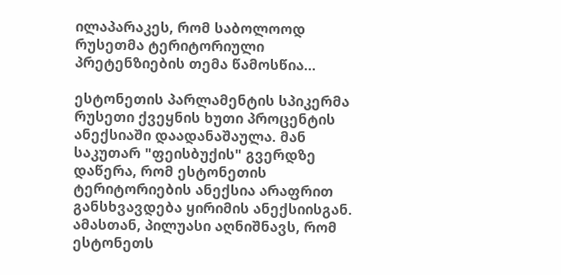ილაპარაკეს, რომ საბოლოოდ რუსეთმა ტერიტორიული პრეტენზიების თემა წამოსწია...

ესტონეთის პარლამენტის სპიკერმა რუსეთი ქვეყნის ხუთი პროცენტის ანექსიაში დაადანაშაულა. მან საკუთარ "ფეისბუქის" გვერდზე დაწერა, რომ ესტონეთის ტერიტორიების ანექსია არაფრით განსხვავდება ყირიმის ანექსიისგან. ამასთან, პილუასი აღნიშნავს, რომ ესტონეთს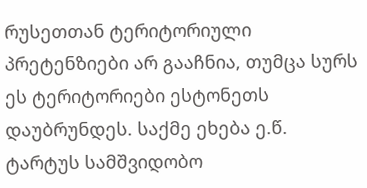რუსეთთან ტერიტორიული პრეტენზიები არ გააჩნია, თუმცა სურს ეს ტერიტორიები ესტონეთს დაუბრუნდეს. საქმე ეხება ე.წ. ტარტუს სამშვიდობო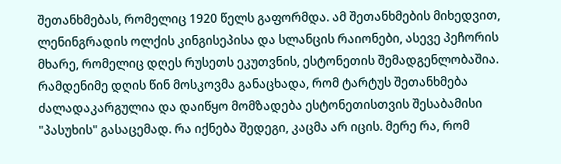შეთანხმებას, რომელიც 1920 წელს გაფორმდა. ამ შეთანხმების მიხედვით, ლენინგრადის ოლქის კინგისეპისა და სლანცის რაიონები, ასევე პეჩორის მხარე, რომელიც დღეს რუსეთს ეკუთვნის, ესტონეთის შემადგენლობაშია. რამდენიმე დღის წინ მოსკოვმა განაცხადა, რომ ტარტუს შეთანხმება ძალადაკარგულია და დაიწყო მომზადება ესტონეთისთვის შესაბამისი "პასუხის" გასაცემად. რა იქნება შედეგი, კაცმა არ იცის. მერე რა, რომ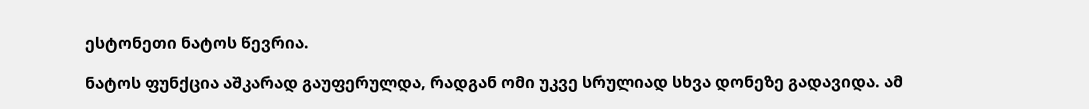ესტონეთი ნატოს წევრია.

ნატოს ფუნქცია აშკარად გაუფერულდა, რადგან ომი უკვე სრულიად სხვა დონეზე გადავიდა. ამ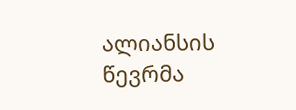ალიანსის წევრმა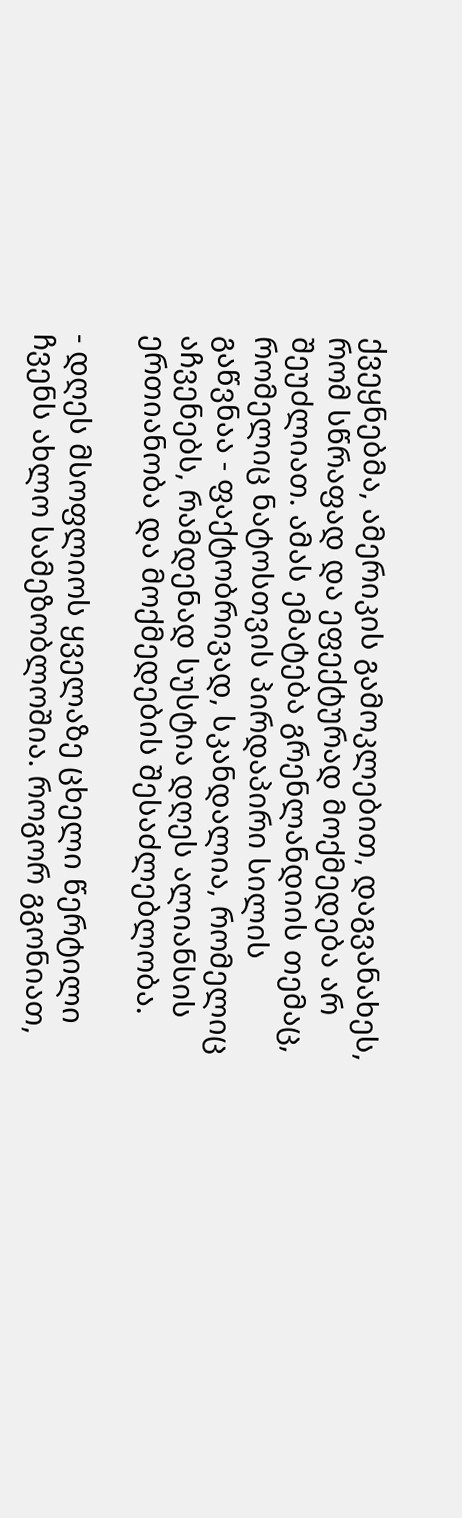ქვეყნებმა, ამერიკის გამოკლებით, დაგვანახეს, რომ სწრაფად და ეფექტურად მოქმედება არ შეუძლიათ. ამას ემატება გრენლანდიის თემაც, რომელიც ნატოსთვის პირდაპირი სილის გაწვნაა - ფაქტობრივად, სკანდალია, რომელიც აჩვენებს, რამდენად სუსტია დღეს ალიანსის ერთიანობა და მოქმედების შესაძლებლობა.

- დღეს მსოფლიოს ყველაზე ცხელი წერტილი ჩვენს ახლო სამეზობლოშია. როგორ გგონიათ,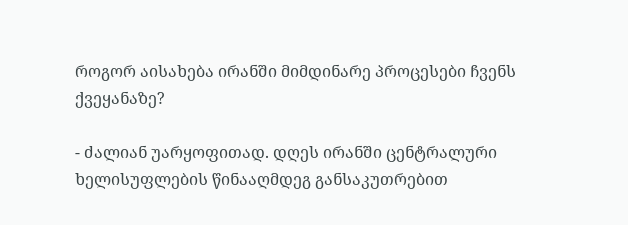როგორ აისახება ირანში მიმდინარე პროცესები ჩვენს ქვეყანაზე?

- ძალიან უარყოფითად. დღეს ირანში ცენტრალური ხელისუფლების წინააღმდეგ განსაკუთრებით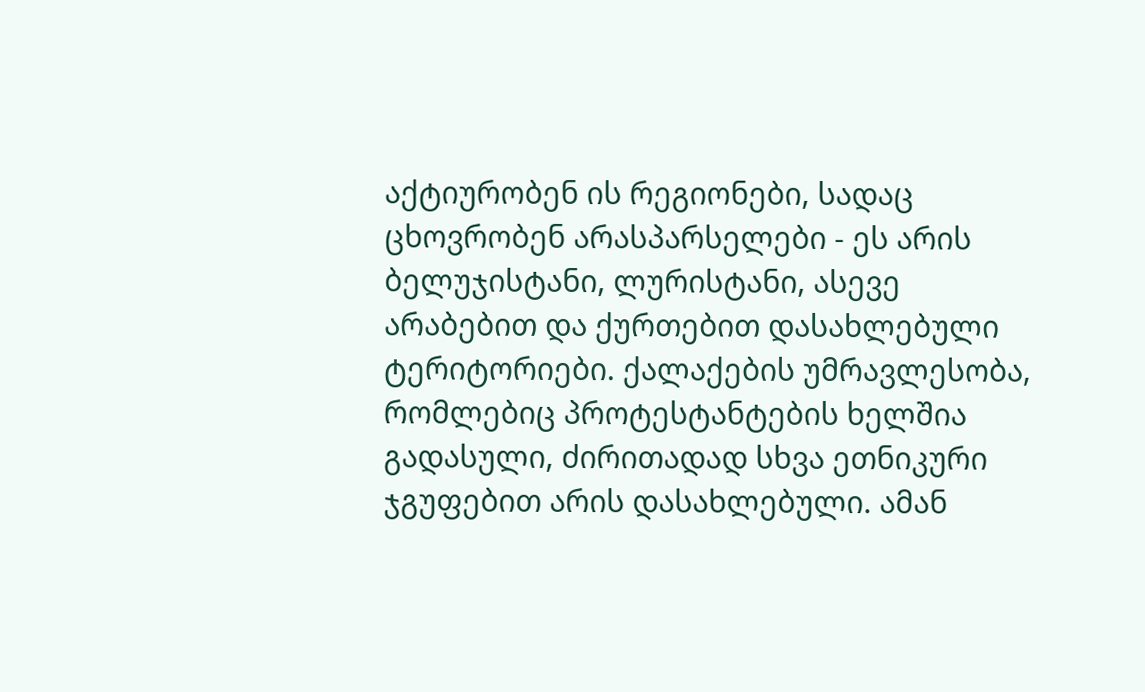აქტიურობენ ის რეგიონები, სადაც ცხოვრობენ არასპარსელები - ეს არის ბელუჯისტანი, ლურისტანი, ასევე არაბებით და ქურთებით დასახლებული ტერიტორიები. ქალაქების უმრავლესობა, რომლებიც პროტესტანტების ხელშია გადასული, ძირითადად სხვა ეთნიკური ჯგუფებით არის დასახლებული. ამან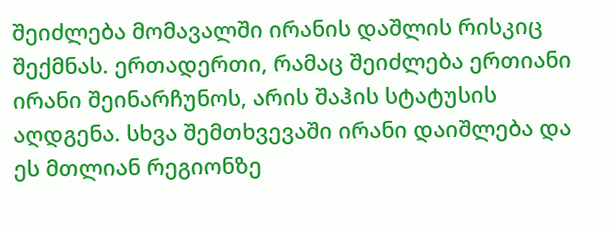შეიძლება მომავალში ირანის დაშლის რისკიც შექმნას. ერთადერთი, რამაც შეიძლება ერთიანი ირანი შეინარჩუნოს, არის შაჰის სტატუსის აღდგენა. სხვა შემთხვევაში ირანი დაიშლება და ეს მთლიან რეგიონზე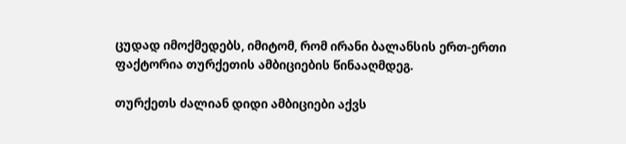ცუდად იმოქმედებს, იმიტომ, რომ ირანი ბალანსის ერთ-ერთი ფაქტორია თურქეთის ამბიციების წინააღმდეგ.

თურქეთს ძალიან დიდი ამბიციები აქვს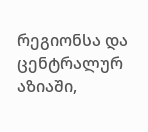რეგიონსა და ცენტრალურ აზიაში,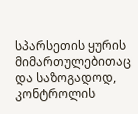სპარსეთის ყურის მიმართულებითაც და საზოგადოდ, კონტროლის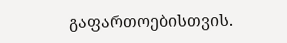გაფართოებისთვის.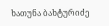ხათუნა ბახტურიძე